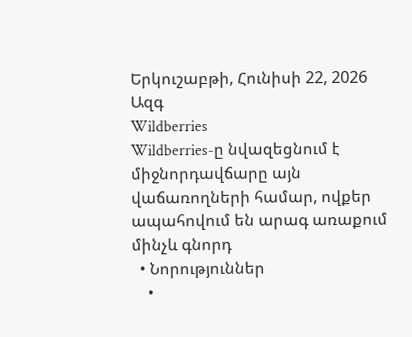Երկուշաբթի, Հունիսի 22, 2026
Ազգ
Wildberries
Wildberries-ը նվազեցնում է միջնորդավճարը այն վաճառողների համար, ովքեր ապահովում են արագ առաքում մինչև գնորդ
  • Նորություններ
    •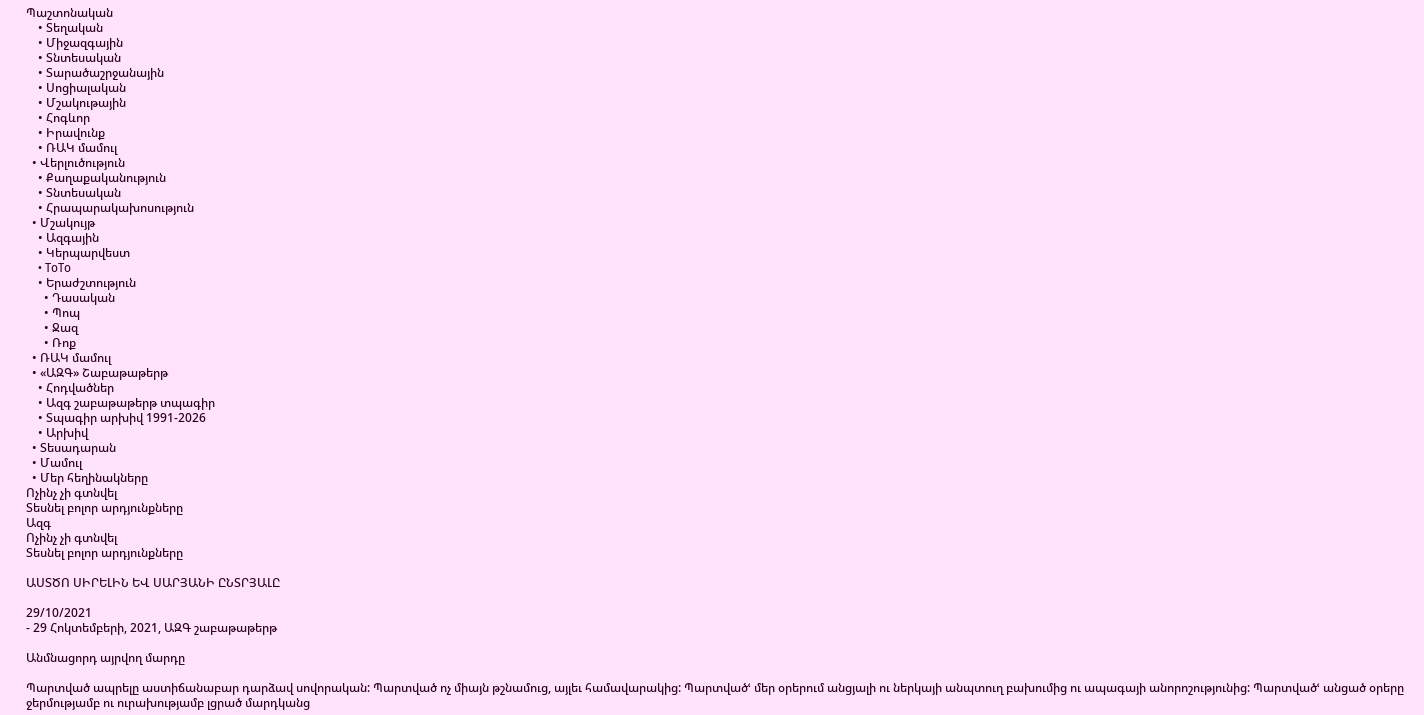Պաշտոնական
    • Տեղական
    • Միջազգային
    • Տնտեսական
    • Տարածաշրջանային
    • Սոցիալական
    • Մշակութային
    • Հոգևոր
    • Իրավունք
    • ՌԱԿ մամուլ
  • Վերլուծություն
    • Քաղաքականություն
    • Տնտեսական
    • Հրապարակախոսություն
  • Մշակույթ
    • Ազգային
    • Կերպարվեստ
    • ToTo
    • Երաժշտություն
      • Դասական
      • Պոպ
      • Ջազ
      • Ռոք
  • ՌԱԿ մամուլ
  • «ԱԶԳ» Շաբաթաթերթ
    • Հոդվածներ
    • Ազգ շաբաթաթերթ տպագիր
    • Տպագիր արխիվ 1991-2026
    • Արխիվ
  • Տեսադարան
  • Մամուլ
  • Մեր հեղինակները
Ոչինչ չի գտնվել
Տեսնել բոլոր արդյունքները
Ազգ
Ոչինչ չի գտնվել
Տեսնել բոլոր արդյունքները

ԱՍՏԾՈ ՍԻՐԵԼԻՆ ԵՎ ՍԱՐՅԱՆԻ ԸՆՏՐՅԱԼԸ

29/10/2021
- 29 Հոկտեմբերի, 2021, ԱԶԳ շաբաթաթերթ

Անմնացորդ այրվող մարդը

Պարտված ապրելը աստիճանաբար դարձավ սովորական: Պարտված ոչ միայն թշնամուց, այլեւ համավարակից: Պարտվածՙ մեր օրերում անցյալի ու ներկայի անպտուղ բախումից ու ապագայի անորոշությունից: Պարտվածՙ անցած օրերը ջերմությամբ ու ուրախությամբ լցրած մարդկանց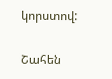կորստով:

Շահեն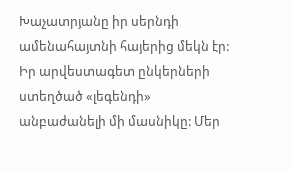Խաչատրյանը իր սերնդի ամենահայտնի հայերից մեկն էր: Իր արվեստագետ ընկերների ստեղծած «լեգենդի» անբաժանելի մի մասնիկը: Մեր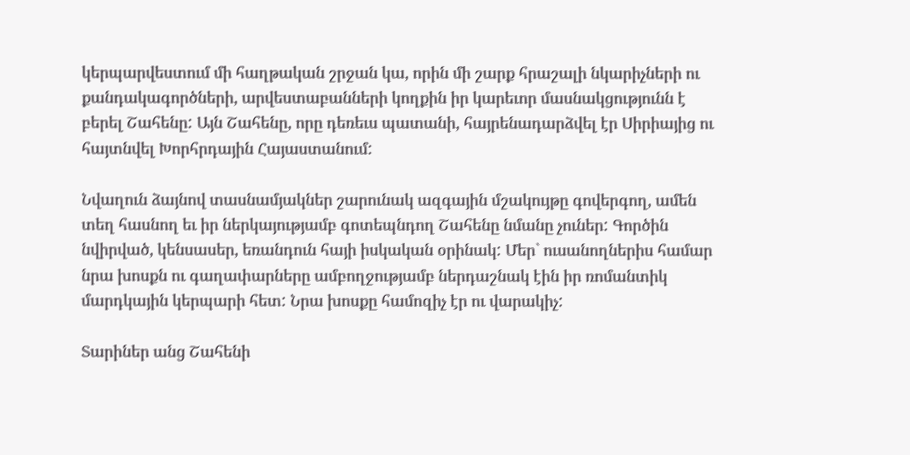կերպարվեստում մի հաղթական շրջան կա, որին մի շարք հրաշալի նկարիչների ու քանդակագործների, արվեստաբանների կողքին իր կարեւոր մասնակցությունն է բերել Շահենը: Այն Շահենը, որը դեռեւս պատանի, հայրենադարձվել էր Սիրիայից ու հայտնվել Խորհրդային Հայաստանում:

Նվաղուն ձայնով տասնամյակներ շարունակ ազգային մշակույթը գովերգող, ամեն տեղ հասնող եւ իր ներկայությամբ գոտեպնդող Շահենը նմանը չուներ: Գործին նվիրված, կենսասեր, եռանդուն հայի իսկական օրինակ: Մեր` ուսանողներիս համար նրա խոսքն ու գաղափարները ամբողջությամբ ներդաշնակ էին իր ռոմանտիկ մարդկային կերպարի հետ: Նրա խոսքը համոզիչ էր ու վարակիչ:

Տարիներ անց Շահենի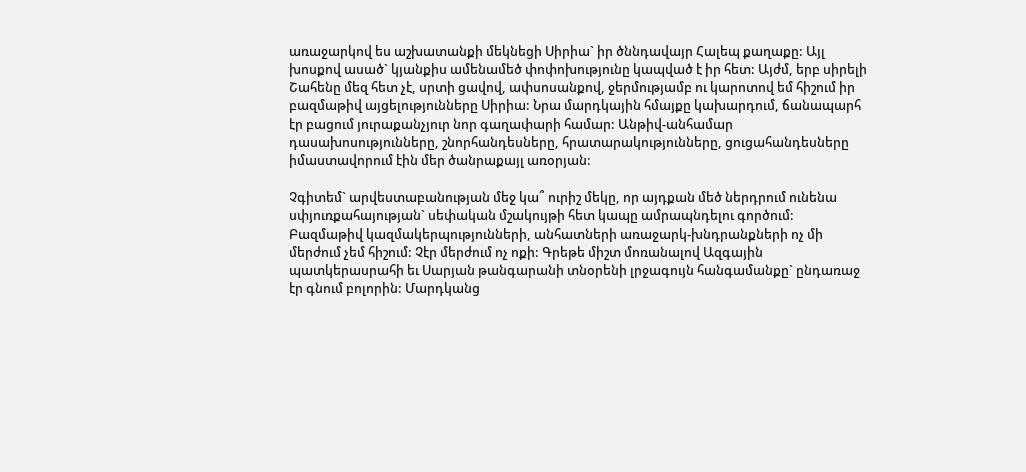առաջարկով ես աշխատանքի մեկնեցի Սիրիա` իր ծննդավայր Հալեպ քաղաքը: Այլ խոսքով ասած` կյանքիս ամենամեծ փոփոխությունը կապված է իր հետ: Այժմ, երբ սիրելի Շահենը մեզ հետ չէ, սրտի ցավով, ափսոսանքով, ջերմությամբ ու կարոտով եմ հիշում իր բազմաթիվ այցելությունները Սիրիա: Նրա մարդկային հմայքը կախարդում, ճանապարհ էր բացում յուրաքանչյուր նոր գաղափարի համար: Անթիվ-անհամար դասախոսությունները, շնորհանդեսները, հրատարակությունները, ցուցահանդեսները իմաստավորում էին մեր ծանրաքայլ առօրյան:

Չգիտեմ` արվեստաբանության մեջ կա՞ ուրիշ մեկը, որ այդքան մեծ ներդրում ունենա սփյուռքահայության` սեփական մշակույթի հետ կապը ամրապնդելու գործում: Բազմաթիվ կազմակերպությունների, անհատների առաջարկ-խնդրանքների ոչ մի մերժում չեմ հիշում: Չէր մերժում ոչ ոքի: Գրեթե միշտ մոռանալով Ազգային պատկերասրահի եւ Սարյան թանգարանի տնօրենի լրջագույն հանգամանքը` ընդառաջ էր գնում բոլորին: Մարդկանց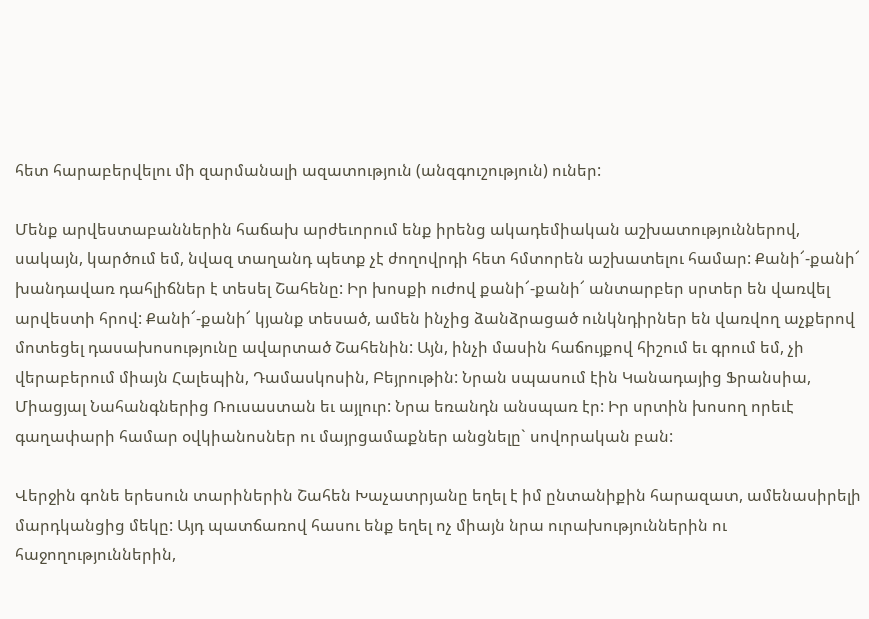հետ հարաբերվելու մի զարմանալի ազատություն (անզգուշություն) ուներ:

Մենք արվեստաբաններին հաճախ արժեւորում ենք իրենց ակադեմիական աշխատություններով, սակայն, կարծում եմ, նվազ տաղանդ պետք չէ ժողովրդի հետ հմտորեն աշխատելու համար: Քանի՜-քանի՜ խանդավառ դահլիճներ է տեսել Շահենը: Իր խոսքի ուժով քանի՜-քանի՜ անտարբեր սրտեր են վառվել արվեստի հրով: Քանի՜-քանի՜ կյանք տեսած, ամեն ինչից ձանձրացած ունկնդիրներ են վառվող աչքերով մոտեցել դասախոսությունը ավարտած Շահենին: Այն, ինչի մասին հաճույքով հիշում եւ գրում եմ, չի վերաբերում միայն Հալեպին, Դամասկոսին, Բեյրութին: Նրան սպասում էին Կանադայից Ֆրանսիա, Միացյալ Նահանգներից Ռուսաստան եւ այլուր: Նրա եռանդն անսպառ էր: Իր սրտին խոսող որեւէ գաղափարի համար օվկիանոսներ ու մայրցամաքներ անցնելը` սովորական բան:

Վերջին գոնե երեսուն տարիներին Շահեն Խաչատրյանը եղել է իմ ընտանիքին հարազատ, ամենասիրելի մարդկանցից մեկը: Այդ պատճառով հասու ենք եղել ոչ միայն նրա ուրախություններին ու հաջողություններին,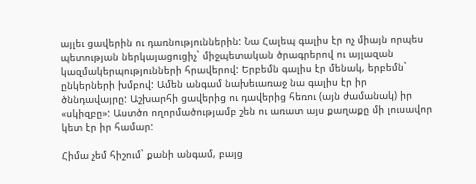այլեւ ցավերին ու դառնություններին: Նա Հալեպ գալիս էր ոչ միայն որպես պետության ներկայացուցիչ` միջպետական ծրագրերով ու այլազան կազմակերպությունների հրավերով: Երբեմն գալիս էր մենակ, երբեմն` ընկերների խմբով: Ամեն անգամ նախեւառաջ նա գալիս էր իր ծննդավայրը: Աշխարհի ցավերից ու դավերից հեռու (այն ժամանակ) իր «սկիզբը»: Աստծո ողորմածությամբ շեն ու առատ այս քաղաքը մի լուսավոր կետ էր իր համար:

Հիմա չեմ հիշում` քանի անգամ, բայց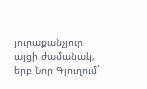յուրաքանչյուր այցի ժամանակ, երբ Նոր Գյուղում`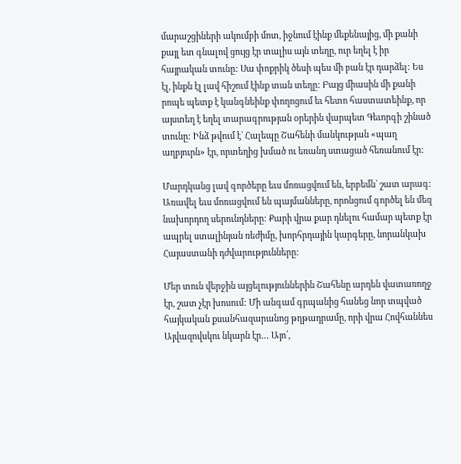մարաշցիների ակումբի մոտ, իջնում էինք մեքենայից, մի քանի քայլ ետ գնալով ցույց էր տալիս այն տեղը, ուր եղել է իր հայրական տունը: Սա փոքրիկ ծեսի պես մի բան էր դարձել: Ես էլ, ինքն էլ լավ հիշում էինք տան տեղը: Բայց միասին մի քանի րոպե պետք է կանգնեինք փողոցում եւ հետո հաստատեինք, որ այստեղ է եղել տարագրության օրերին վարպետ Գեւորգի շինած տունը: Ինձ թվում է` Հալեպը Շահենի մանկության «պաղ աղբյուրն» էր, որտեղից խմած ու եռանդ ստացած հեռանում էր:

Մարդկանց լավ գործերը եւս մոռացվում են, երբեմն` շատ արագ: Առավել եւս մոռացվում են պայմանները, որոնցում գործել են մեզ նախորդող սերունդները: Քարի վրա քար դնելու համար պետք էր ապրել ստալինյան ռեժիմը, խորհրդային կարգերը, նորանկախ Հայաստանի դժվարությունները:

Մեր տուն վերջին այցելություններին Շահենը արդեն վատառողջ էր, շատ չէր խոսում: Մի անգամ գրպանից հանեց նոր տպված հայկական քսանհազարանոց թղթադրամը, որի վրա Հովհաննես Այվազովսկու նկարն էր… Այո՛,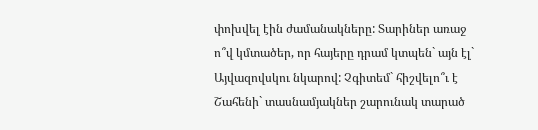փոխվել էին ժամանակները: Տարիներ առաջ ո՞վ կմտածեր, որ հայերը դրամ կտպեն` այն էլ` Այվազովսկու նկարով: Չգիտեմ` հիշվելո՞ւ է Շահենի` տասնամյակներ շարունակ տարած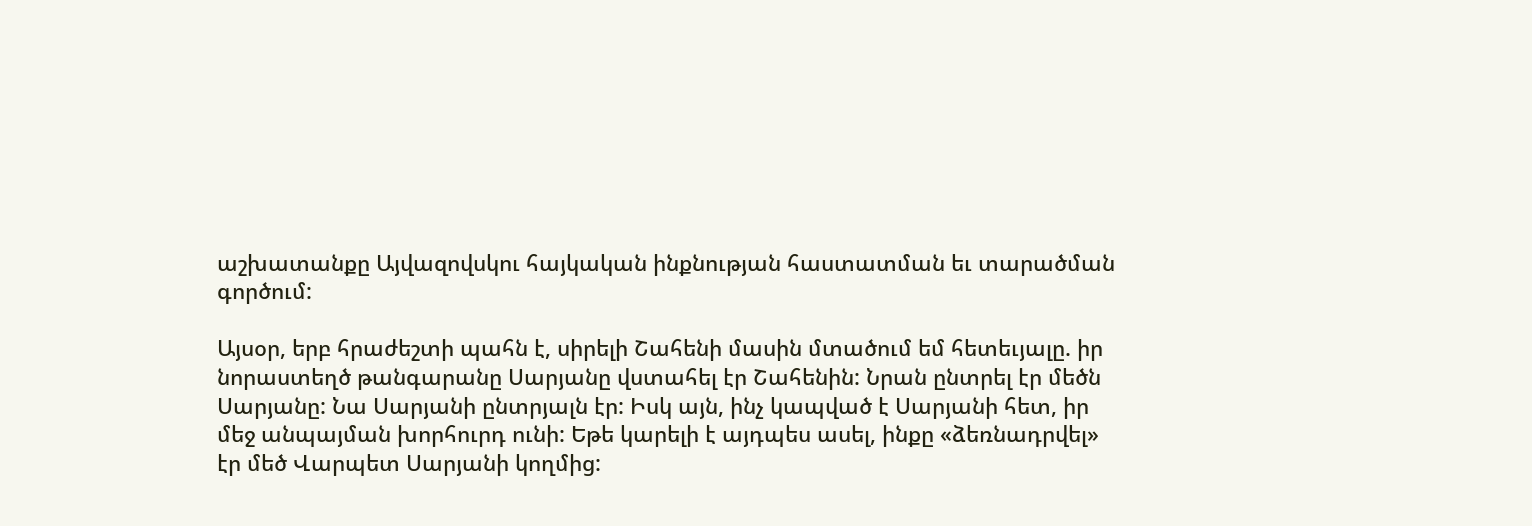աշխատանքը Այվազովսկու հայկական ինքնության հաստատման եւ տարածման գործում:

Այսօր, երբ հրաժեշտի պահն է, սիրելի Շահենի մասին մտածում եմ հետեւյալը. իր նորաստեղծ թանգարանը Սարյանը վստահել էր Շահենին: Նրան ընտրել էր մեծն Սարյանը: Նա Սարյանի ընտրյալն էր: Իսկ այն, ինչ կապված է Սարյանի հետ, իր մեջ անպայման խորհուրդ ունի: Եթե կարելի է այդպես ասել, ինքը «ձեռնադրվել» էր մեծ Վարպետ Սարյանի կողմից: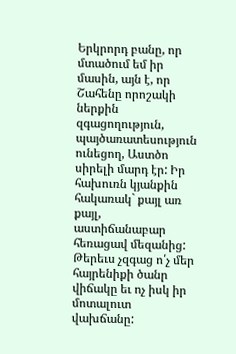Երկրորդ բանը, որ մտածում եմ իր մասին, այն է, որ Շահենը որոշակի ներքին զգացողություն, պայծառատեսություն ունեցող, Աստծո սիրելի մարդ էր: Իր հախուռն կյանքին հակառակ` քայլ առ քայլ, աստիճանաբար հեռացավ մեզանից: Թերեւս չզգաց ո՛չ մեր հայրենիքի ծանր վիճակը եւ ոչ իսկ իր մոտալուտ վախճանը: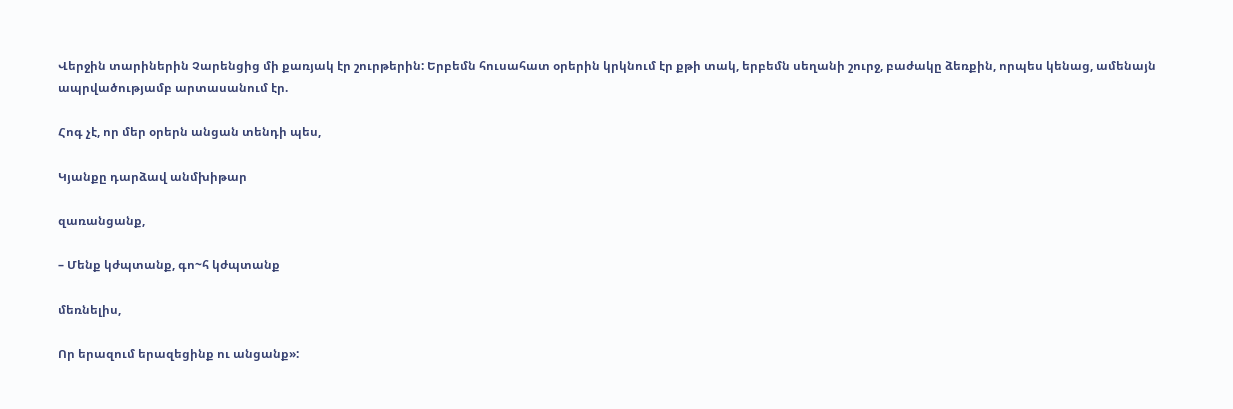Վերջին տարիներին Չարենցից մի քառյակ էր շուրթերին: Երբեմն հուսահատ օրերին կրկնում էր քթի տակ, երբեմն սեղանի շուրջ, բաժակը ձեռքին, որպես կենաց, ամենայն ապրվածությամբ արտասանում էր.

Հոգ չէ, որ մեր օրերն անցան տենդի պես,

Կյանքը դարձավ անմխիթար

զառանցանք,

– Մենք կժպտանք, գո~հ կժպտանք

մեռնելիս,

Որ երազում երազեցինք ու անցանք»: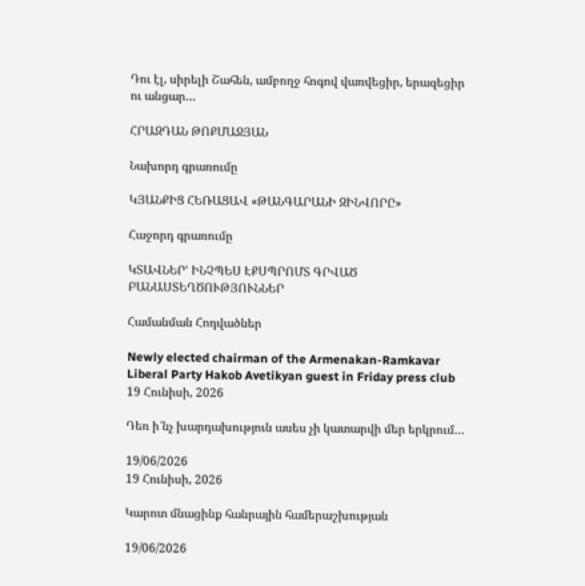Դու էլ, սիրելի Շահեն, ամբողջ հոգով վառվեցիր, երազեցիր ու անցար…

ՀՐԱԶԴԱՆ ԹՈՔՄԱՋՅԱՆ

Նախորդ գրառումը

ԿՅԱՆՔԻՑ ՀԵՌԱՑԱՎ «ԹԱՆԳԱՐԱՆԻ ԶԻՆՎՈՐԸ»

Հաջորդ գրառումը

ԿՏԱՎՆԵՐՙ ԻՆՉՊԵՍ ԷՔՍՊՐՈՄՏ ԳՐՎԱԾ ԲԱՆԱՍՏԵՂԾՈՒԹՅՈՒՆՆԵՐ

Համանման Հոդվածներ

Newly elected chairman of the Armenakan-Ramkavar Liberal Party Hakob Avetikyan guest in Friday press club
19 Հունիսի, 2026

Դեռ ի՜նչ խարդախություն ասես չի կատարվի մեր երկրում…

19/06/2026
19 Հունիսի, 2026

Կարոտ մնացինք հանրային համերաշխության

19/06/2026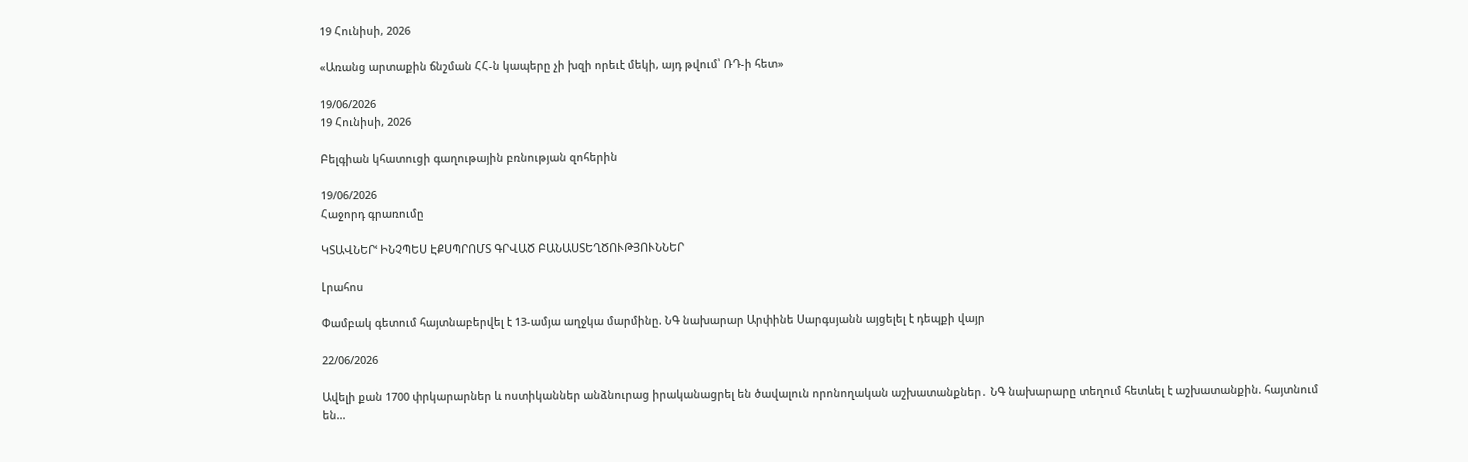19 Հունիսի, 2026

«Առանց արտաքին ճնշման ՀՀ-ն կապերը չի խզի որեւէ մեկի, այդ թվում՝ ՌԴ-ի հետ»

19/06/2026
19 Հունիսի, 2026

Բելգիան կհատուցի գաղութային բռնության զոհերին

19/06/2026
Հաջորդ գրառումը

ԿՏԱՎՆԵՐՙ ԻՆՉՊԵՍ ԷՔՍՊՐՈՄՏ ԳՐՎԱԾ ԲԱՆԱՍՏԵՂԾՈՒԹՅՈՒՆՆԵՐ

Լրահոս

Փամբակ գետում հայտնաբերվել է 13-ամյա աղջկա մարմինը. ՆԳ նախարար Արփինե Սարգսյանն այցելել է դեպքի վայր

22/06/2026

Ավելի քան 1700 փրկարարներ և ոստիկաններ անձնուրաց իրականացրել են ծավալուն որոնողական աշխատանքներ․ ՆԳ նախարարը տեղում հետևել է աշխատանքին. հայտնում են...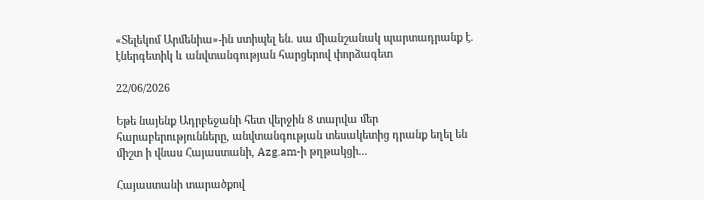«Տելեկոմ Արմենիա»-ին ստիպել են. սա միանշանակ պարտադրանք է. էներգետիկ և անվտանգության հարցերով փորձագետ

22/06/2026

Եթե նայենք Ադրբեջանի հետ վերջին 8 տարվա մեր հարաբերությունները, անվտանգության տեսակետից դրանք եղել են միշտ ի վնաս Հայաստանի, Azg.am-ի թղթակցի...

Հայաստանի տարածքով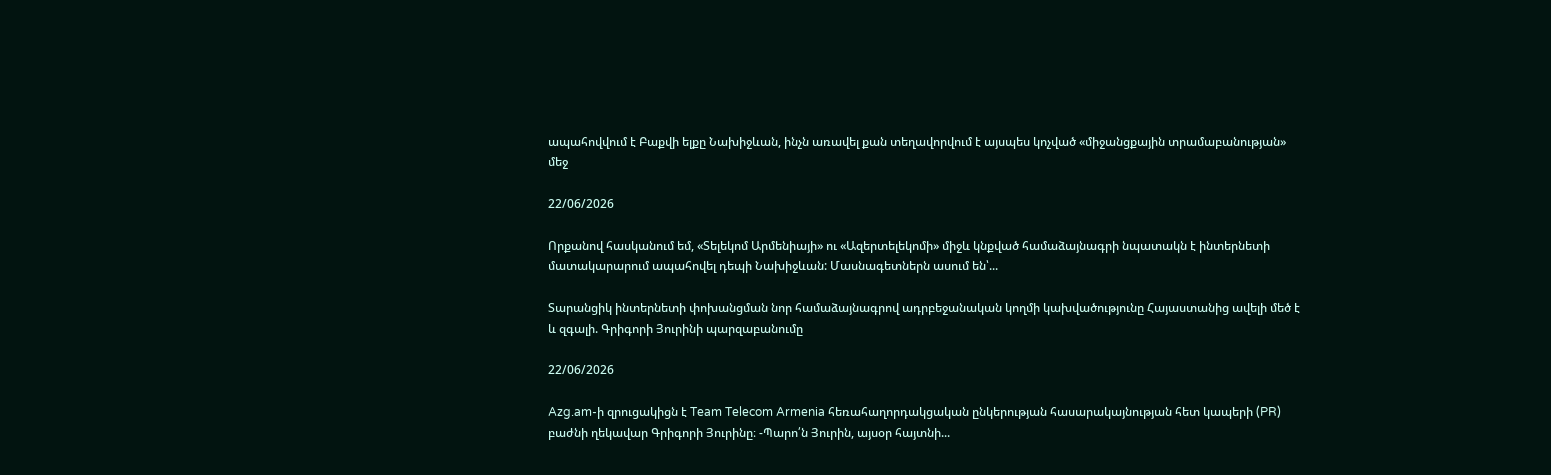ապահովվում է Բաքվի ելքը Նախիջևան, ինչն առավել քան տեղավորվում է այսպես կոչված «միջանցքային տրամաբանության» մեջ

22/06/2026

Որքանով հասկանում եմ, «Տելեկոմ Արմենիայի» ու «Ազերտելեկոմի» միջև կնքված համաձայնագրի նպատակն է ինտերնետի մատակարարում ապահովել դեպի Նախիջևան: Մասնագետներն ասում են՝...

Տարանցիկ ինտերնետի փոխանցման նոր համաձայնագրով ադրբեջանական կողմի կախվածությունը Հայաստանից ավելի մեծ է և զգալի. Գրիգորի Յուրինի պարզաբանումը

22/06/2026

Azg.am-ի զրուցակիցն է Team Telecom Armenia հեռահաղորդակցական ընկերության հասարակայնության հետ կապերի (PR) բաժնի ղեկավար Գրիգորի Յուրինը։ -Պարո՛ն Յուրին, այսօր հայտնի...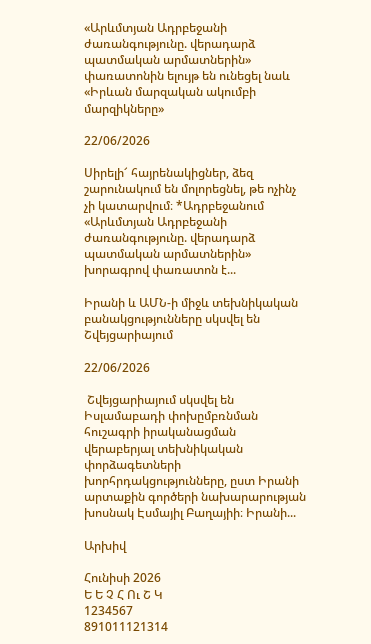«Արևմտյան Ադրբեջանի ժառանգությունը. վերադարձ պատմական արմատներին» փառատոնին ելույթ են ունեցել նաև «Իրևան մարզական ակումբի մարզիկները»

22/06/2026

Սիրելի՜ հայրենակիցներ, ձեզ շարունակում են մոլորեցնել, թե ոչինչ չի կատարվում։ *Ադրբեջանում «Արևմտյան Ադրբեջանի ժառանգությունը. վերադարձ պատմական արմատներին» խորագրով փառատոն է...

Իրանի և ԱՄՆ-ի միջև տեխնիկական բանակցությունները սկսվել են Շվեյցարիայում

22/06/2026

 Շվեյցարիայում սկսվել են Իսլամաբադի փոխըմբռնման հուշագրի իրականացման վերաբերյալ տեխնիկական փորձագետների խորհրդակցությունները, ըստ Իրանի արտաքին գործերի նախարարության խոսնակ Էսմայիլ Բաղայիի։ Իրանի...

Արխիվ

Հունիսի 2026
Ե Ե Չ Հ Ու Շ Կ
1234567
891011121314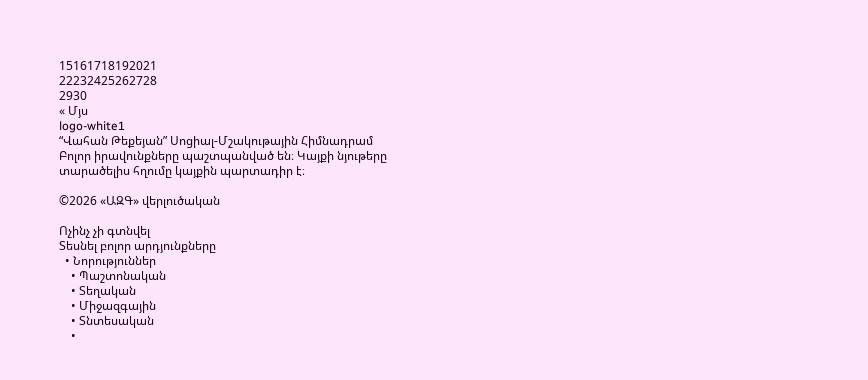15161718192021
22232425262728
2930
« Մյս
logo-white1
“Վահան Թեքեյան” Սոցիալ-Մշակութային Հիմնադրամ
Բոլոր իրավունքները պաշտպանված են։ Կայքի նյութերը տարածելիս հղումը կայքին պարտադիր է։

©2026 «ԱԶԳ» վերլուծական

Ոչինչ չի գտնվել
Տեսնել բոլոր արդյունքները
  • Նորություններ
    • Պաշտոնական
    • Տեղական
    • Միջազգային
    • Տնտեսական
    •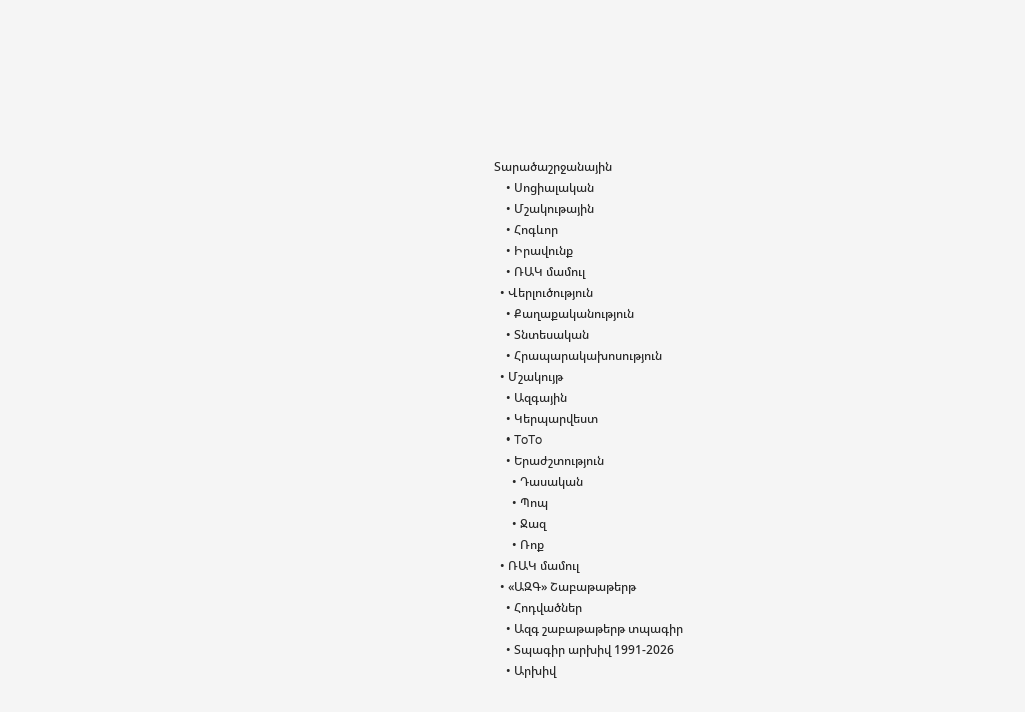Տարածաշրջանային
    • Սոցիալական
    • Մշակութային
    • Հոգևոր
    • Իրավունք
    • ՌԱԿ մամուլ
  • Վերլուծություն
    • Քաղաքականություն
    • Տնտեսական
    • Հրապարակախոսություն
  • Մշակույթ
    • Ազգային
    • Կերպարվեստ
    • ToTo
    • Երաժշտություն
      • Դասական
      • Պոպ
      • Ջազ
      • Ռոք
  • ՌԱԿ մամուլ
  • «ԱԶԳ» Շաբաթաթերթ
    • Հոդվածներ
    • Ազգ շաբաթաթերթ տպագիր
    • Տպագիր արխիվ 1991-2026
    • Արխիվ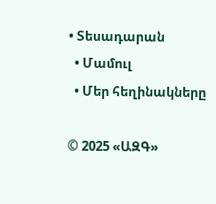• Տեսադարան
  • Մամուլ
  • Մեր հեղինակները

© 2025 «ԱԶԳ»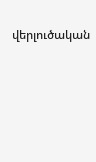վերլուծական